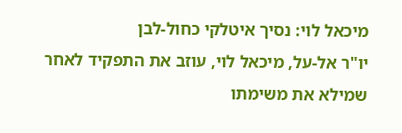מיכאל לוי: נסיך איטלקי כחול-לבן
יו"ר אל-על, מיכאל לוי, עוזב את התפקיד לאחר שמילא את משימתו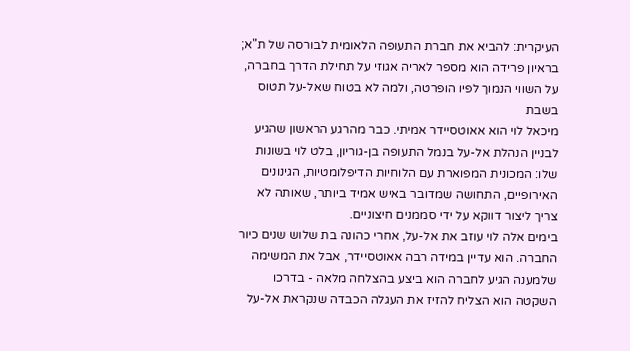העיקרית: להביא את חברת התעופה הלאומית לבורסה של ת"א; בראיון פרידה הוא מספר לאריה אגוזי על תחילת הדרך בחברה, על השווי הנמוך לפיו הופרטה, ולמה לא בטוח שאל-על תטוס בשבת
מיכאל לוי הוא אאוטסיידר אמיתי. כבר מהרגע הראשון שהגיע לבניין הנהלת אל-על בנמל התעופה בן-גוריון, בלט לוי בשונות שלו: המכונית המפוארת עם הלוחיות הדיפלומטיות, הגינונים האירופיים, התחושה שמדובר באיש אמיד ביותר, שאותה לא צריך ליצור דווקא על ידי סממנים חיצוניים.
בימים אלה לוי עוזב את אל-על, אחרי כהונה בת שלוש שנים כיור החברה. הוא עדיין במידה רבה אאוטסיידר, אבל את המשימה שלמענה הגיע לחברה הוא ביצע בהצלחה מלאה - בדרכו השקטה הוא הצליח להזיז את העגלה הכבדה שנקראת אל-על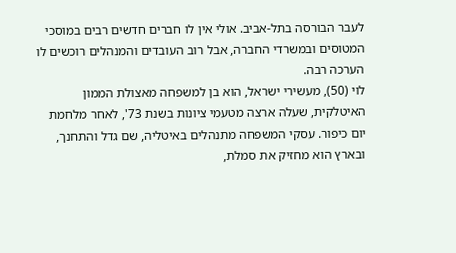לעבר הבורסה בתל-אביב. אולי אין לו חברים חדשים רבים במוסכי המטוסים ובמשרדי החברה, אבל רוב העובדים והמנהלים רוכשים לו הערכה רבה.
לוי (50), מעשירי ישראל, הוא בן למשפחה מאצולת הממון האיטלקית, שעלה ארצה מטעמי ציונות בשנת 73', לאחר מלחמת יום כיפור. עסקי המשפחה מתנהלים באיטליה, שם גדל והתחנך, ובארץ הוא מחזיק את סמלת,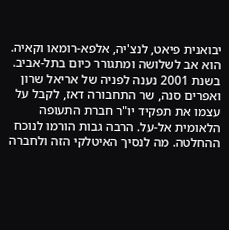יבואנית פיאט, לנצ'יה, אלפא-רומאו וקאיה. הוא אב לשלושה ומתגורר כיום בתל-אביב. בשנת 2001 נענה לפניה של אריאל שרון ואפרים סנה, שר התחבורה דאז, לקבל על עצמו את תפקיד יו"ר חברת התעופה הלאומית אל-על. הרבה גבות הורמו לנוכח ההחלטה. מה לנסיך האיטלקי הזה ולחברה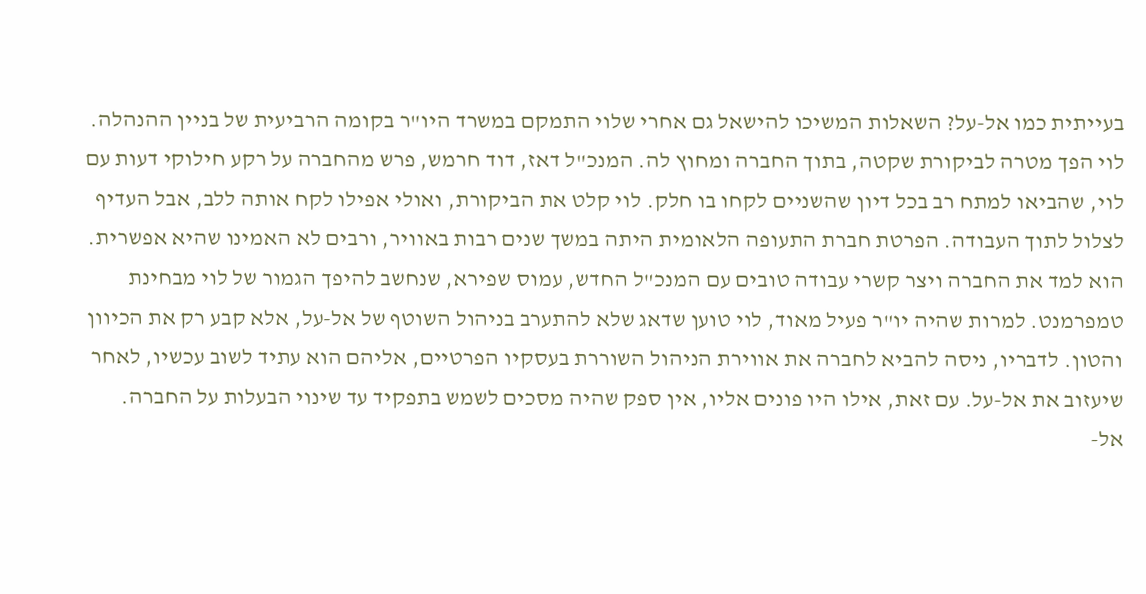בעייתית כמו אל-על? השאלות המשיכו להישאל גם אחרי שלוי התמקם במשרד היו"ר בקומה הרביעית של בניין ההנהלה.
לוי הפך מטרה לביקורת שקטה, בתוך החברה ומחוץ לה. המנכ"ל דאז, דוד חרמש, פרש מהחברה על רקע חילוקי דעות עם לוי, שהביאו למתח רב בכל דיון שהשניים לקחו בו חלק. לוי קלט את הביקורת, ואולי אפילו לקח אותה ללב, אבל העדיף לצלול לתוך העבודה. הפרטת חברת התעופה הלאומית היתה במשך שנים רבות באוויר, ורבים לא האמינו שהיא אפשרית.
הוא למד את החברה ויצר קשרי עבודה טובים עם המנכ"ל החדש, עמוס שפירא, שנחשב להיפך הגמור של לוי מבחינת טמפרמנט. למרות שהיה יו"ר פעיל מאוד, לוי טוען שדאג שלא להתערב בניהול השוטף של אל-על, אלא קבע רק את הכיוון והטון. לדבריו, ניסה להביא לחברה את אווירת הניהול השוררת בעסקיו הפרטיים, אליהם הוא עתיד לשוב עכשיו, לאחר שיעזוב את אל-על. עם זאת, אילו היו פונים אליו, אין ספק שהיה מסכים לשמש בתפקיד עד שינוי הבעלות על החברה.
אל-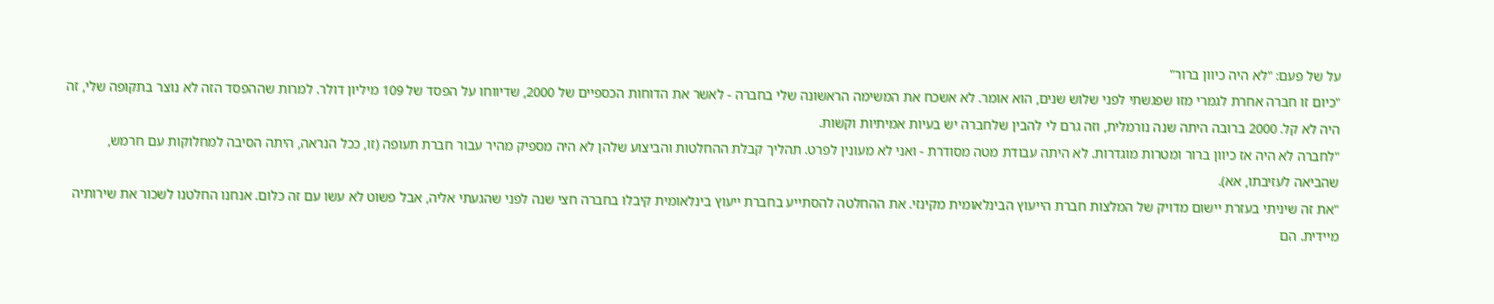על של פעם: "לא היה כיוון ברור"
"כיום זו חברה אחרת לגמרי מזו שפגשתי לפני שלוש שנים, הוא אומר. לא אשכח את המשימה הראשונה שלי בחברה - לאשר את הדוחות הכספיים של 2000, שדיווחו על הפסד של 109 מיליון דולר. למרות שההפסד הזה לא נוצר בתקופה שלי, זה היה לא קל. 2000 ברובה היתה שנה נורמלית, וזה גרם לי להבין שלחברה יש בעיות אמיתיות וקשות.
"לחברה לא היה אז כיוון ברור ומטרות מוגדרות. לא היתה עבודת מטה מסודרת - ואני לא מעונין לפרט. תהליך קבלת ההחלטות והביצוע שלהן לא היה מספיק מהיר עבור חברת תעופה (זו, ככל הנראה, היתה הסיבה למחלוקות עם חרמש, שהביאה לעזיבתו, אא).
"את זה שיניתי בעזרת יישום מדויק של המלצות חברת הייעוץ הבינלאומית מקינזי. את ההחלטה להסתייע בחברת ייעוץ בינלאומית קיבלו בחברה חצי שנה לפני שהגעתי אליה, אבל פשוט לא עשו עם זה כלום. אנחנו החלטנו לשכור את שירותיה מיידית. הם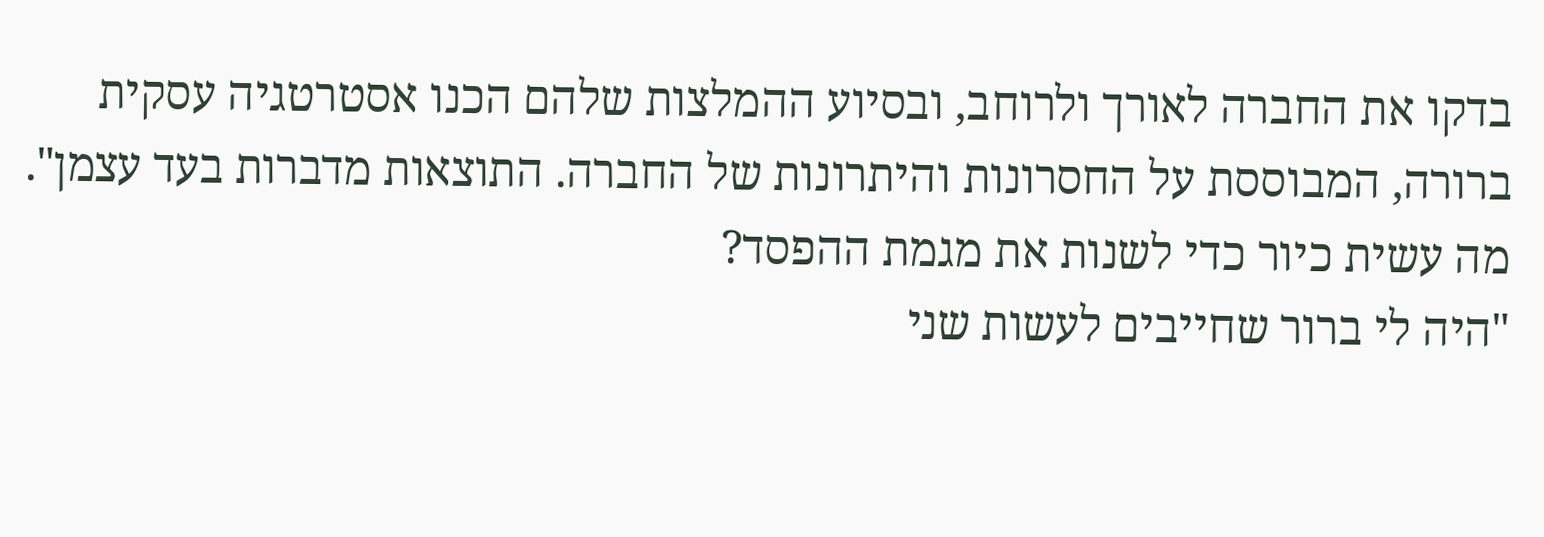בדקו את החברה לאורך ולרוחב, ובסיוע ההמלצות שלהם הכנו אסטרטגיה עסקית ברורה, המבוססת על החסרונות והיתרונות של החברה. התוצאות מדברות בעד עצמן".
מה עשית כיור כדי לשנות את מגמת ההפסד?
"היה לי ברור שחייבים לעשות שני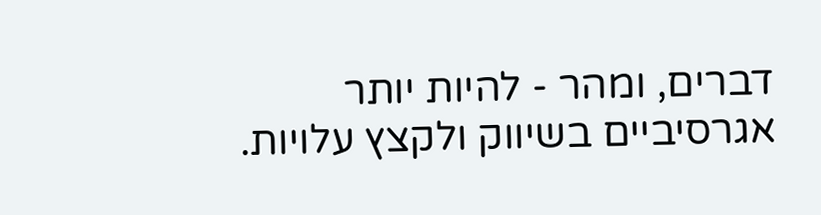דברים, ומהר - להיות יותר אגרסיביים בשיווק ולקצץ עלויות.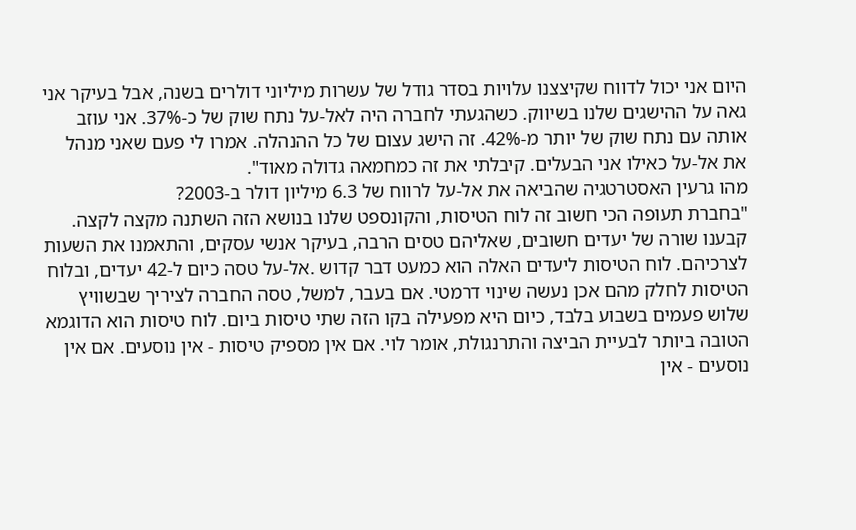היום אני יכול לדווח שקיצצנו עלויות בסדר גודל של עשרות מיליוני דולרים בשנה, אבל בעיקר אני גאה על ההישגים שלנו בשיווק. כשהגעתי לחברה היה לאל-על נתח שוק של כ-37%. אני עוזב אותה עם נתח שוק של יותר מ-42%. זה הישג עצום של כל ההנהלה. אמרו לי פעם שאני מנהל את אל-על כאילו אני הבעלים. קיבלתי את זה כמחמאה גדולה מאוד".
מהו גרעין האסטרטגיה שהביאה את אל-על לרווח של 6.3 מיליון דולר ב-2003?
"בחברת תעופה הכי חשוב זה לוח הטיסות, והקונספט שלנו בנושא הזה השתנה מקצה לקצה. קבענו שורה של יעדים חשובים, שאליהם טסים הרבה, בעיקר אנשי עסקים, והתאמנו את השעות לצרכיהם. לוח הטיסות ליעדים האלה הוא כמעט דבר קדוש .אל-על טסה כיום ל-42 יעדים, ובלוח הטיסות לחלק מהם אכן נעשה שינוי דרמטי. אם בעבר, למשל, טסה החברה לציריך שבשוויץ שלוש פעמים בשבוע בלבד, כיום היא מפעילה בקו הזה שתי טיסות ביום. לוח טיסות הוא הדוגמא הטובה ביותר לבעיית הביצה והתרנגולת, אומר לוי. אם אין מספיק טיסות - אין נוסעים. אם אין נוסעים - אין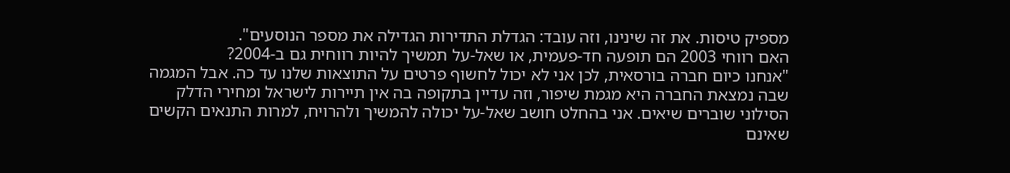מספיק טיסות. את זה שינינו, וזה עובד: הגדלת התדירות הגדילה את מספר הנוסעים".
האם רווחי 2003 הם תופעה חד-פעמית, או שאל-על תמשיך להיות רווחית גם ב-2004?
"אנחנו כיום חברה בורסאית, לכן אני לא יכול לחשוף פרטים על התוצאות שלנו עד כה. אבל המגמה שבה נמצאת החברה היא מגמת שיפור, וזה עדיין בתקופה בה אין תיירות לישראל ומחירי הדלק הסילוני שוברים שיאים. אני בהחלט חושב שאל-על יכולה להמשיך ולהרויח, למרות התנאים הקשים שאינם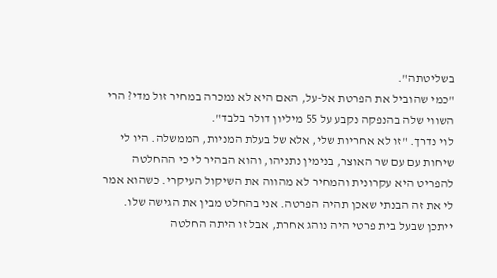בשליטתה".
"כמי שהוביל את הפרטת אל-על, האם היא לא נמכרה במחיר זול מדי? הרי השווי שלה בהנפקה נקבע על 55 מיליון דולר בלבד".
לוי נדרך. "זו לא אחריות שלי, אלא של בעלת המניות, הממשלה. היו לי שיחות עם עם שר האוצר, בנימין נתניהו, והוא הבהיר לי כי ההחלטה להפריט היא עקרונית והמחיר לא מהווה את השיקול העיקרי. כשהוא אמר לי את זה הבנתי שאכן תהיה הפרטה. אני בהחלט מבין את הגישה שלו. ייתכן שבעל בית פרטי היה נוהג אחרת, אבל זו היתה החלטה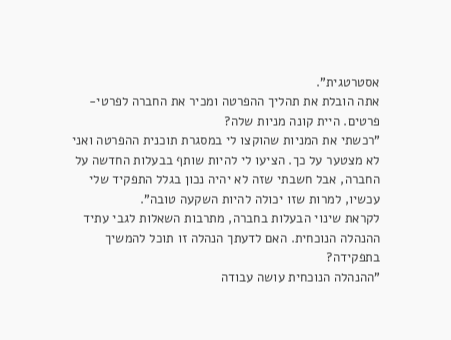אסטרטגית".
אתה הובלת את תהליך ההפרטה ומכיר את החברה לפרטי-פרטים. היית קונה מניות שלה?
"רכשתי את המניות שהוקצו לי במסגרת תוכנית ההפרטה ואני לא מצטער על כך. הציעו לי להיות שותף בבעלות החדשה על החברה, אבל חשבתי שזה לא יהיה נכון בגלל התפקיד שלי עכשיו, למרות שזו יכולה להיות השקעה טובה".
לקראת שינוי הבעלות בחברה, מתרבות השאלות לגבי עתיד ההנהלה הנוכחית. האם לדעתך הנהלה זו תוכל להמשיך בתפקידה?
"ההנהלה הנוכחית עושה עבודה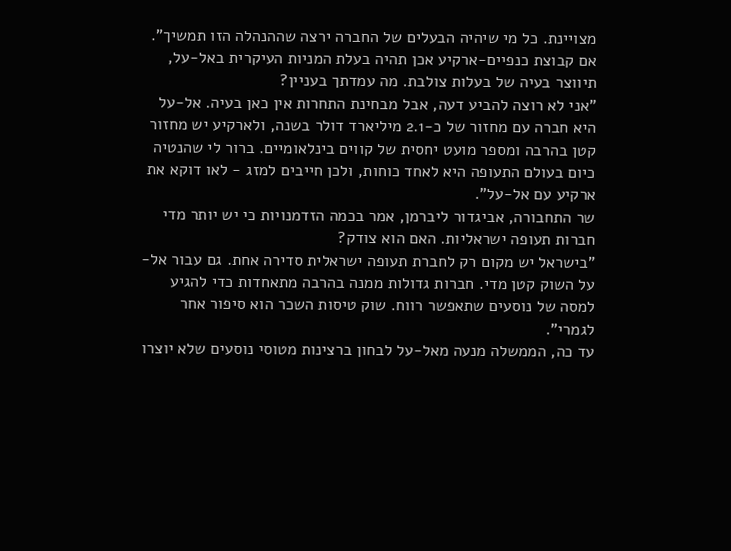מצויינת. כל מי שיהיה הבעלים של החברה ירצה שההנהלה הזו תמשיך".
אם קבוצת כנפיים-ארקיע אכן תהיה בעלת המניות העיקרית באל-על, תיווצר בעיה של בעלות צולבת. מה עמדתך בעניין?
"אני לא רוצה להביע דעה, אבל מבחינת התחרות אין כאן בעיה. אל-על היא חברה עם מחזור של כ-2.1 מיליארד דולר בשנה, ולארקיע יש מחזור קטן בהרבה ומספר מועט יחסית של קווים בינלאומיים. ברור לי שהנטיה כיום בעולם התעופה היא לאחד כוחות, ולכן חייבים למזג - לאו דוקא את ארקיע עם אל-על".
שר התחבורה, אביגדור ליברמן, אמר בכמה הזדמנויות כי יש יותר מדי חברות תעופה ישראליות. האם הוא צודק?
"בישראל יש מקום רק לחברת תעופה ישראלית סדירה אחת. גם עבור אל-על השוק קטן מדי. חברות גדולות ממנה בהרבה מתאחדות כדי להגיע למסה של נוסעים שתאפשר רווח. שוק טיסות השכר הוא סיפור אחר לגמרי".
עד כה, הממשלה מנעה מאל-על לבחון ברצינות מטוסי נוסעים שלא יוצרו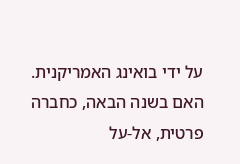על ידי בואינג האמריקנית. האם בשנה הבאה, כחברה פרטית, אל-על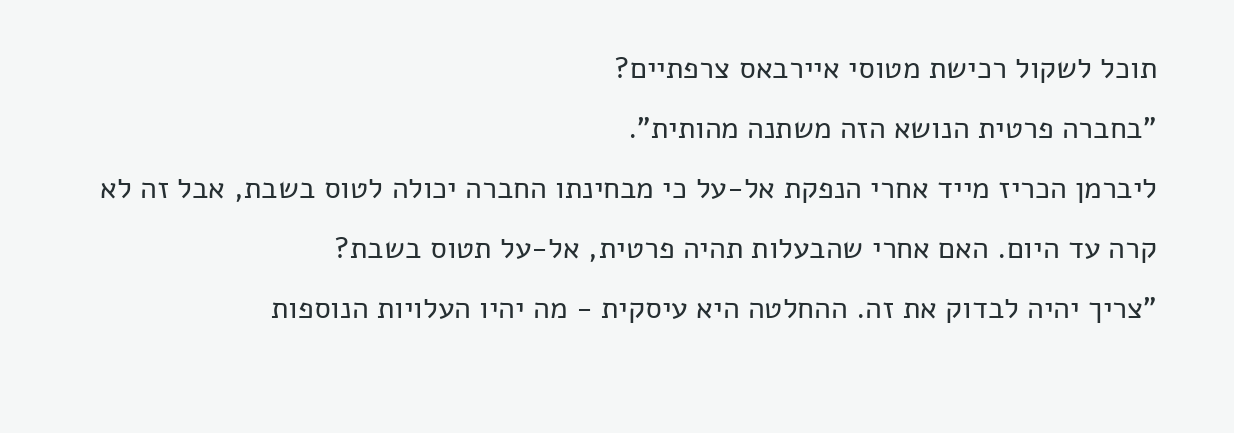תוכל לשקול רכישת מטוסי איירבאס צרפתיים?
"בחברה פרטית הנושא הזה משתנה מהותית".
ליברמן הכריז מייד אחרי הנפקת אל-על כי מבחינתו החברה יכולה לטוס בשבת, אבל זה לא קרה עד היום. האם אחרי שהבעלות תהיה פרטית, אל-על תטוס בשבת?
"צריך יהיה לבדוק את זה. ההחלטה היא עיסקית - מה יהיו העלויות הנוספות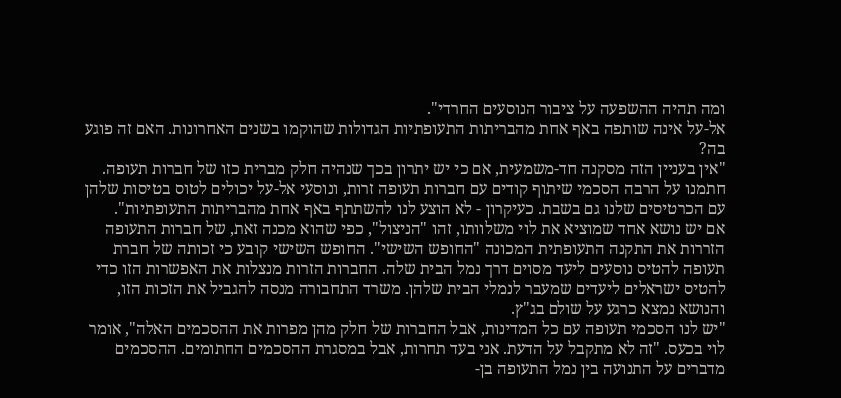ומה תהיה ההשפעה על ציבור הנוסעים החרדי".
אל-על אינה שותפה באף אחת מהבריתות התעופתיות הגדולות שהוקמו בשנים האחרונות. האם זה פוגע בה?
"אין בעניין הזה מסקנה חד-משמעית, אם כי יש יתרון בכך שנהיה חלק מברית כזו של חברות תעופה. חתמנו על הרבה הסכמי שיתוף קודים עם חברות תעופה זרות, ונוסעי אל-על יכולים לטוס בטיסות שלהן עם הכרטיסים שלנו גם בשבת. כעיקרון - לא הוצע לנו להשתתף באף אחת מהבריתות התעופתיות".
אם יש נושא אחד שמוציא את לוי משלוותו, זהו "הניצול", כפי שהוא מכנה זאת, של חברות התעופה הזררות את התקנה התעופתית המכונה "החופש השישי". החופש השישי קובע כי זכותה של חברת תעופה להטיס נוסעים ליעד מסוים דרך נמל הבית שלה. החברות הזרות מנצלות את האפשרות הזו כדי להטיס ישראלים ליעדים שמעבר לנמלי הבית שלהן. משרד התחבורה מנסה להגביל את הזכות הזו, והנושא נמצא כרגע על שולם בג"ץ.
"יש לנו הסכמי תעופה עם כל המדינות, אבל החברות של חלק מהן מפרות את ההסכמים האלה", אומר לוי בכעס. "זה לא מתקבל על הדעת. אני בעד תחרות, אבל במסגרת ההסכמים החתומים. ההסכמים מדברים על התנועה בין נמל התעופה בן-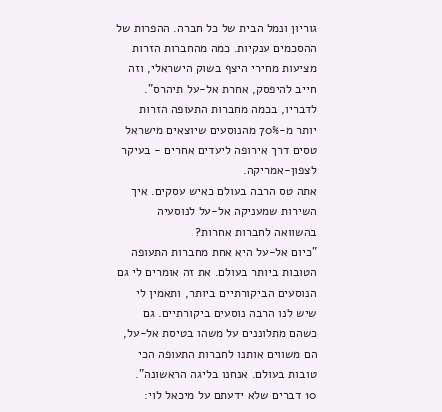גוריון ונמל הבית של כל חברה. ההפרות של ההסכמים ענקיות. כמה מהחברות הזרות מציעות מחירי היצף בשוק הישראלי, וזה חייב להיפסק, אחרת אל-על תיהרס". לדבריו, בכמה מחברות התעופה הזרות יותר מ-70% מהנוסעים שיוצאים מישראל טסים דרך אירופה ליעדים אחרים - בעיקר לצפון-אמריקה.
אתה טס הרבה בעולם כאיש עסקים. איך השירות שמעניקה אל-על לנוסעיה בהשוואה לחברות אחרות?
"כיום אל-על היא אחת מחברות התעופה הטובות ביותר בעולם. את זה אומרים לי גם הנוסעים הביקורתיים ביותר, ותאמין לי שיש לנו הרבה נוסעים ביקורתיים. גם כשהם מתלוננים על משהו בטיסת אל-על, הם משווים אותנו לחברות התעופה הכי טובות בעולם. אנחנו בליגה הראשונה".
10 דברים שלא ידעתם על מיכאל לוי: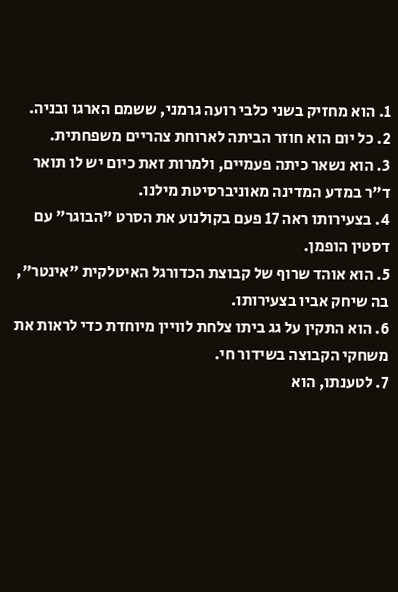1. הוא מחזיק בשני כלבי רועה גרמני, ששמם הארגו ובניה.
2. כל יום הוא חוזר הביתה לארוחת צהריים משפחתית.
3. הוא נשאר כיתה פעמיים, ולמרות זאת כיום יש לו תואר ד"ר במדע המדינה מאוניברסיטת מילנו.
4. בצעירותו ראה 17 פעם בקולנוע את הסרט "הבוגר" עם דסטין הופמן.
5. הוא אוהד שרוף של קבוצת הכדורגל האיטלקית "אינטר", בה שיחק אביו בצעירותו.
6. הוא התקין על גג ביתו צלחת לוויין מיוחדת כדי לראות את משחקי הקבוצה בשידור חי.
7. לטענתו, הוא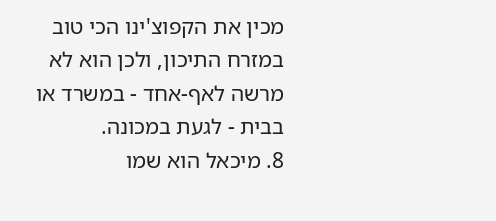מכין את הקפוצ'ינו הכי טוב במזרח התיכון, ולכן הוא לא מרשה לאף-אחד - במשרד או בבית - לגעת במכונה.
8. מיכאל הוא שמו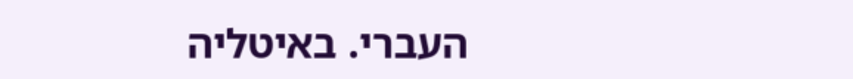העברי. באיטליה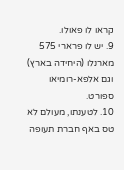קראו לו פאולו.
9. יש לו פרארי 575 מארנלו (היחידה בארץ) וגם אלפא-רומיאו ספורט.
10. לטענתו, מעולם לא טס באף חברת תעופה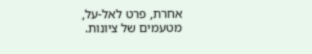אחרת, פרט לאל-על, מטעמים של ציונות.